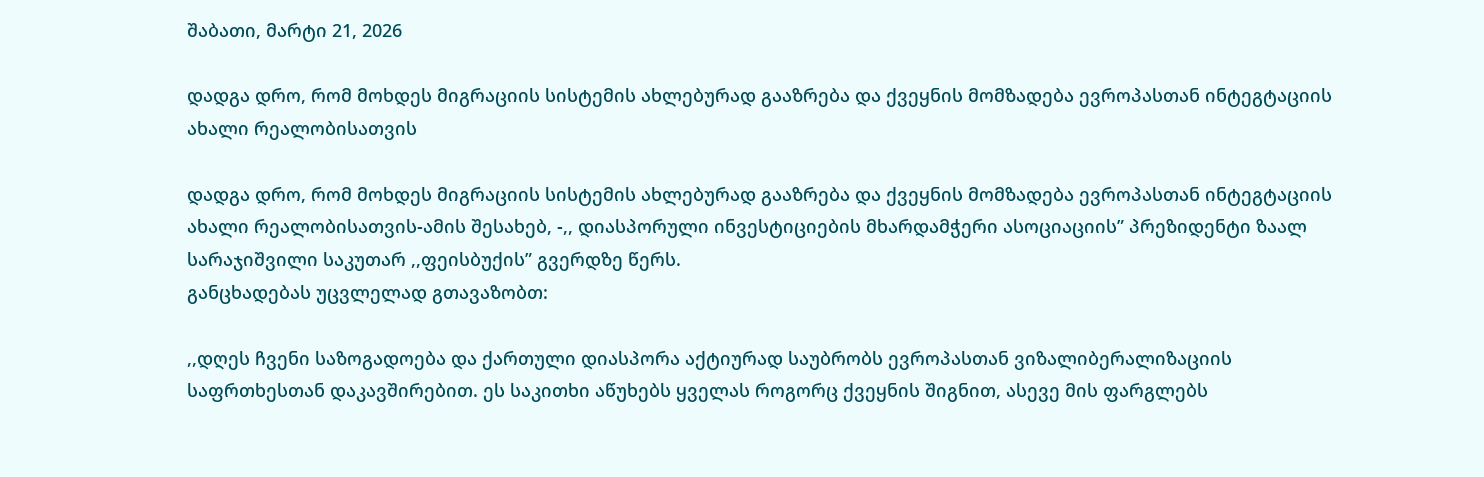შაბათი, მარტი 21, 2026

დადგა დრო, რომ მოხდეს მიგრაციის სისტემის ახლებურად გააზრება და ქვეყნის მომზადება ევროპასთან ინტეგტაციის ახალი რეალობისათვის

დადგა დრო, რომ მოხდეს მიგრაციის სისტემის ახლებურად გააზრება და ქვეყნის მომზადება ევროპასთან ინტეგტაციის ახალი რეალობისათვის-ამის შესახებ, -,, დიასპორული ინვესტიციების მხარდამჭერი ასოციაციის” პრეზიდენტი ზაალ სარაჯიშვილი საკუთარ ,,ფეისბუქის” გვერდზე წერს.
განცხადებას უცვლელად გთავაზობთ:

,,დღეს ჩვენი საზოგადოება და ქართული დიასპორა აქტიურად საუბრობს ევროპასთან ვიზალიბერალიზაციის საფრთხესთან დაკავშირებით. ეს საკითხი აწუხებს ყველას როგორც ქვეყნის შიგნით, ასევე მის ფარგლებს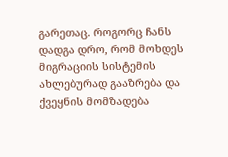გარეთაც. როგორც ჩანს დადგა დრო, რომ მოხდეს მიგრაციის სისტემის ახლებურად გააზრება და ქვეყნის მომზადება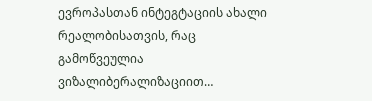ევროპასთან ინტეგტაციის ახალი რეალობისათვის, რაც გამოწვეულია ვიზალიბერალიზაციით…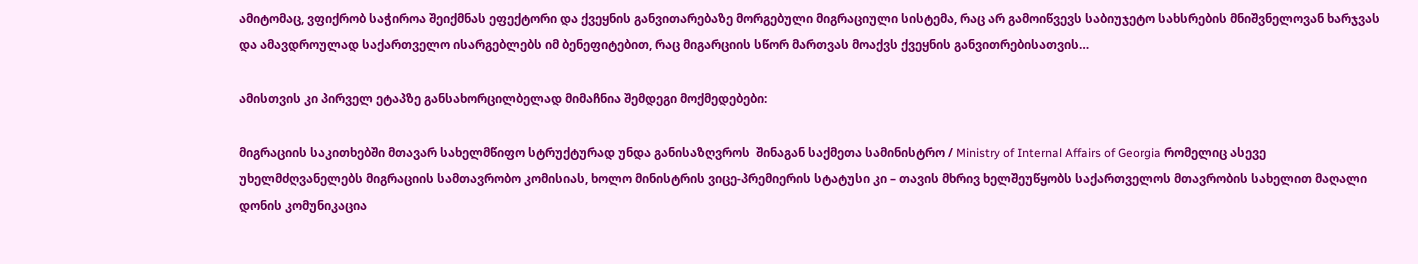ამიტომაც, ვფიქრობ საჭიროა შეიქმნას ეფექტორი და ქვეყნის განვითარებაზე მორგებული მიგრაციული სისტემა, რაც არ გამოიწვევს საბიუჯეტო სახსრების მნიშვნელოვან ხარჯვას და ამავდროულად საქართველო ისარგებლებს იმ ბენეფიტებით, რაც მიგარციის სწორ მართვას მოაქვს ქვეყნის განვითრებისათვის…

ამისთვის კი პირველ ეტაპზე განსახორცილბელად მიმაჩნია შემდეგი მოქმედებები:

მიგრაციის საკითხებში მთავარ სახელმწიფო სტრუქტურად უნდა განისაზღვროს  შინაგან საქმეთა სამინისტრო / Ministry of Internal Affairs of Georgia რომელიც ასევე უხელმძღვანელებს მიგრაციის სამთავრობო კომისიას, ხოლო მინისტრის ვიცე-პრემიერის სტატუსი კი – თავის მხრივ ხელშეუწყობს საქართველოს მთავრობის სახელით მაღალი დონის კომუნიკაცია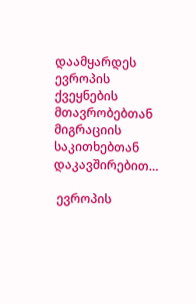დაამყარდეს ევროპის ქვეყნების მთავრობებთან მიგრაციის საკითხებთან დაკავშირებით…

 ევროპის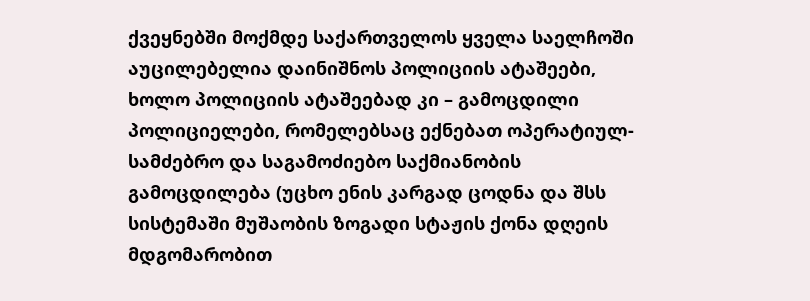ქვეყნებში მოქმდე საქართველოს ყველა საელჩოში აუცილებელია დაინიშნოს პოლიციის ატაშეები, ხოლო პოლიციის ატაშეებად კი – გამოცდილი პოლიციელები, რომელებსაც ექნებათ ოპერატიულ-სამძებრო და საგამოძიებო საქმიანობის გამოცდილება (უცხო ენის კარგად ცოდნა და შსს სისტემაში მუშაობის ზოგადი სტაჟის ქონა დღეის მდგომარობით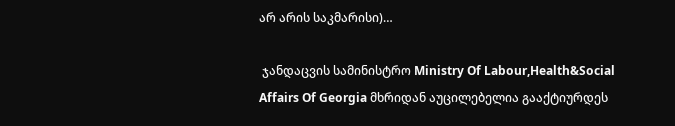არ არის საკმარისი)…

 ჯანდაცვის სამინისტრო Ministry Of Labour,Health&Social Affairs Of Georgia მხრიდან აუცილებელია გააქტიურდეს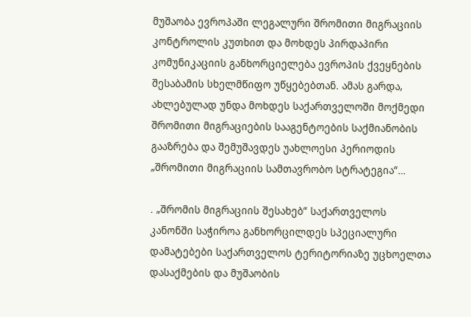მუშაობა ევროპაში ლეგალური შრომითი მიგრაციის კონტროლის კუთხით და მოხდეს პირდაპირი კომუნიკაციის განხორციელება ევროპის ქვეყნების შესაბამის სხელმწიფო უწყებებთან. ამას გარდა, ახლებულად უნდა მოხდეს საქართველოში მოქმედი შრომითი მიგრაციების სააგენტოების საქმიანობის გააზრება და შემუშავდეს უახლოესი პერიოდის „შრომითი მიგრაციის სამთავრობო სტრატეგია“…

. „შრომის მიგრაციის შესახებ“ საქართველოს კანონში საჭიროა განხორცილდეს სპეციალური დამატებები საქართველოს ტერიტორიაზე უცხოელთა დასაქმების და მუშაობის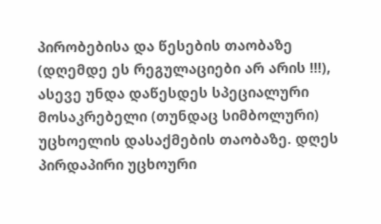პირობებისა და წესების თაობაზე (დღემდე ეს რეგულაციები არ არის !!!), ასევე უნდა დაწესდეს სპეციალური მოსაკრებელი (თუნდაც სიმბოლური) უცხოელის დასაქმების თაობაზე. დღეს პირდაპირი უცხოური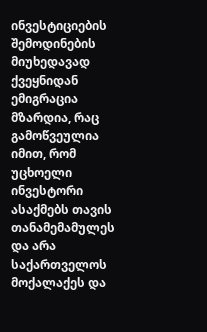ინვესტიციების შემოდინების მიუხედავად ქვეყნიდან ემიგრაცია მზარდია, რაც გამოწვეულია იმით, რომ უცხოელი ინვესტორი ასაქმებს თავის თანამემამულეს და არა საქართველოს მოქალაქეს და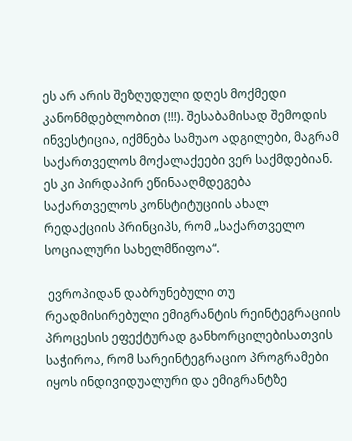ეს არ არის შეზღუდული დღეს მოქმედი კანონმდებლობით (!!!). შესაბამისად შემოდის ინვესტიცია, იქმნება სამუაო ადგილები, მაგრამ საქართველოს მოქალაქეები ვერ საქმდებიან. ეს კი პირდაპირ ეწინააღმდეგება საქართველოს კონსტიტუციის ახალ რედაქციის პრინციპს, რომ „საქართველო სოციალური სახელმწიფოა“.

 ევროპიდან დაბრუნებული თუ რეადმისირებული ემიგრანტის რეინტეგრაციის პროცესის ეფექტურად განხორცილებისათვის საჭიროა, რომ სარეინტეგრაციო პროგრამები იყოს ინდივიდუალური და ემიგრანტზე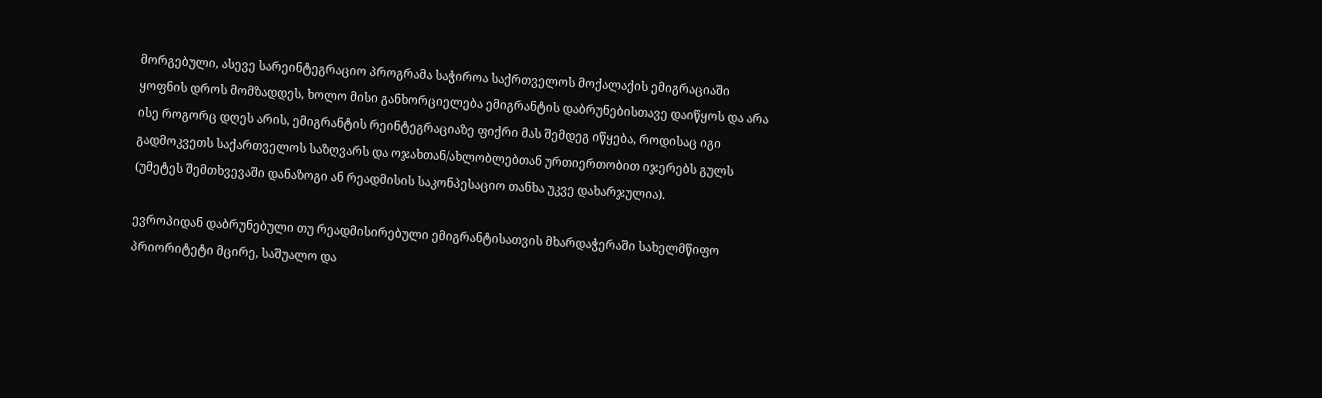მორგებული, ასევე სარეინტეგრაციო პროგრამა საჭიროა საქრთველოს მოქალაქის ემიგრაციაში ყოფნის დროს მომზადდეს, ხოლო მისი განხორციელება ემიგრანტის დაბრუნებისთავე დაიწყოს და არა ისე როგორც დღეს არის, ემიგრანტის რეინტეგრაციაზე ფიქრი მას შემდეგ იწყება, როდისაც იგი გადმოკვეთს საქართველოს საზღვარს და ოჯახთან/ახლობლებთან ურთიერთობით იჯერებს გულს (უმეტეს შემთხვევაში დანაზოგი ან რეადმისის საკონპესაციო თანხა უკვე დახარჯულია).

ევროპიდან დაბრუნებული თუ რეადმისირებული ემიგრანტისათვის მხარდაჭერაში სახელმწიფო პრიორიტეტი მცირე, საშუალო და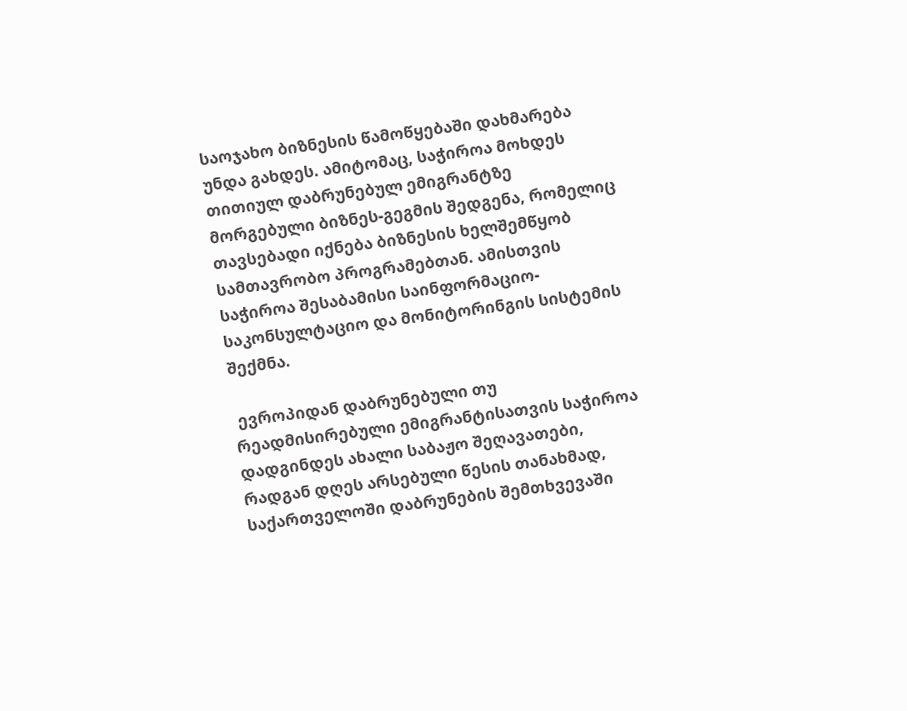საოჯახო ბიზნესის წამოწყებაში დახმარება უნდა გახდეს. ამიტომაც, საჭიროა მოხდეს თითიულ დაბრუნებულ ემიგრანტზე მორგებული ბიზნეს-გეგმის შედგენა, რომელიც თავსებადი იქნება ბიზნესის ხელშემწყობ სამთავრობო პროგრამებთან. ამისთვის საჭიროა შესაბამისი საინფორმაციო-საკონსულტაციო და მონიტორინგის სისტემის შექმნა.

 ევროპიდან დაბრუნებული თუ რეადმისირებული ემიგრანტისათვის საჭიროა დადგინდეს ახალი საბაჟო შეღავათები, რადგან დღეს არსებული წესის თანახმად, საქართველოში დაბრუნების შემთხვევაში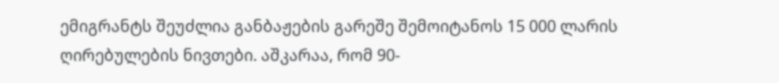ემიგრანტს შეუძლია განბაჟების გარეშე შემოიტანოს 15 000 ლარის ღირებულების ნივთები. აშკარაა, რომ 90-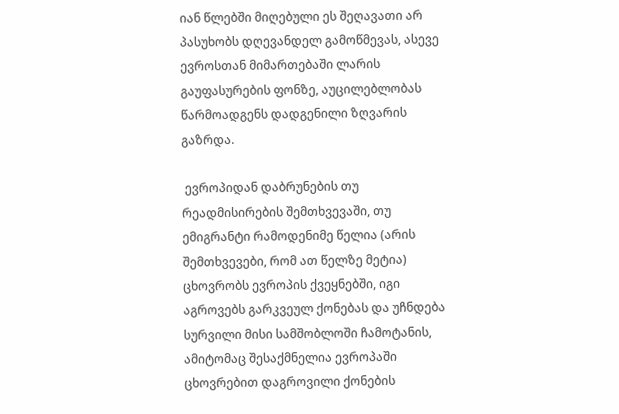იან წლებში მიღებული ეს შეღავათი არ პასუხობს დღევანდელ გამოწმევას, ასევე ევროსთან მიმართებაში ლარის გაუფასურების ფონზე, აუცილებლობას წარმოადგენს დადგენილი ზღვარის გაზრდა.

 ევროპიდან დაბრუნების თუ რეადმისირების შემთხვევაში, თუ ემიგრანტი რამოდენიმე წელია (არის შემთხვევები, რომ ათ წელზე მეტია) ცხოვრობს ევროპის ქვეყნებში, იგი აგროვებს გარკვეულ ქონებას და უჩნდება სურვილი მისი სამშობლოში ჩამოტანის, ამიტომაც შესაქმნელია ევროპაში ცხოვრებით დაგროვილი ქონების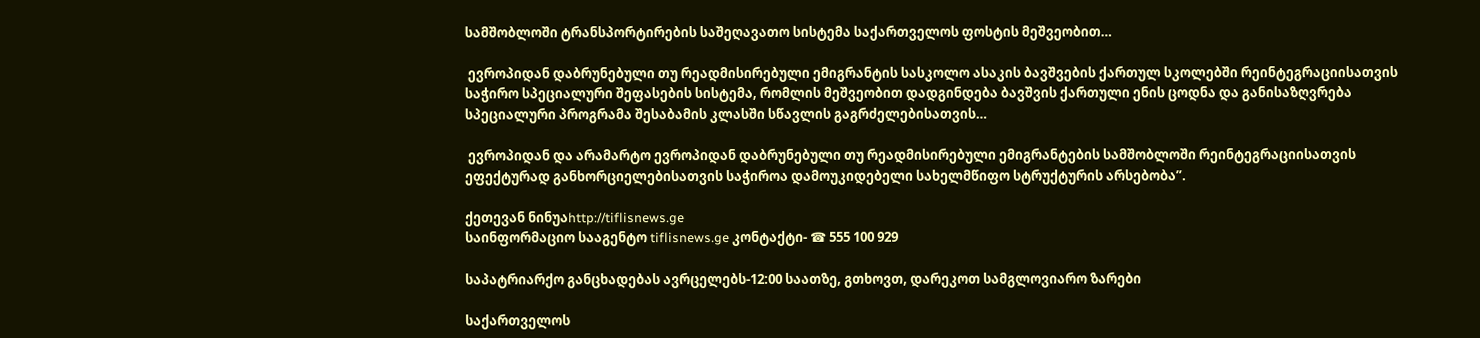სამშობლოში ტრანსპორტირების საშეღავათო სისტემა საქართველოს ფოსტის მეშვეობით…

 ევროპიდან დაბრუნებული თუ რეადმისირებული ემიგრანტის სასკოლო ასაკის ბავშვების ქართულ სკოლებში რეინტეგრაციისათვის საჭირო სპეციალური შეფასების სისტემა, რომლის მეშვეობით დადგინდება ბავშვის ქართული ენის ცოდნა და განისაზღვრება სპეციალური პროგრამა შესაბამის კლასში სწავლის გაგრძელებისათვის…

 ევროპიდან და არამარტო ევროპიდან დაბრუნებული თუ რეადმისირებული ემიგრანტების სამშობლოში რეინტეგრაციისათვის ეფექტურად განხორციელებისათვის საჭიროა დამოუკიდებელი სახელმწიფო სტრუქტურის არსებობა”.

ქეთევან ნინუაhttp://tiflisnews.ge
საინფორმაციო სააგენტო tiflisnews.ge კონტაქტი- ☎ 555 100 929

საპატრიარქო განცხადებას ავრცელებს-12:00 საათზე, გთხოვთ, დარეკოთ სამგლოვიარო ზარები

საქართველოს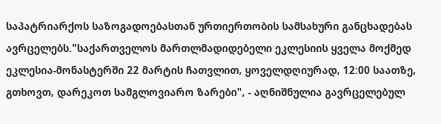საპატრიარქოს საზოგადოებასთან ურთიერთობის სამსახური განცხადებას ავრცელებს."საქართველოს მართლმადიდებელი ეკლესიის ყველა მოქმედ ეკლესია-მონასტერში 22 მარტის ჩათვლით, ყოველდღიურად, 12:00 საათზე, გთხოვთ, დარეკოთ სამგლოვიარო ზარები", - აღნიშნულია გავრცელებულ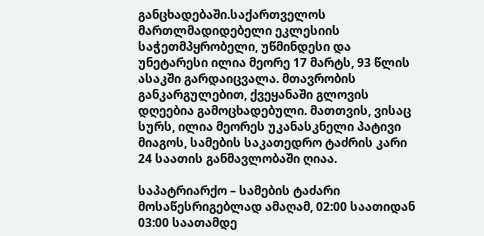განცხადებაში.საქართველოს მართლმადიდებელი ეკლესიის საჭეთმპყრობელი, უწმინდესი და უნეტარესი ილია მეორე 17 მარტს, 93 წლის ასაკში გარდაიცვალა. მთავრობის განკარგულებით, ქვეყანაში გლოვის დღეებია გამოცხადებული. მათთვის, ვისაც სურს, ილია მეორეს უკანასკნელი პატივი მიაგოს, სამების საკათედრო ტაძრის კარი 24 საათის განმავლობაში ღიაა.

საპატრიარქო – სამების ტაძარი მოსაწესრიგებლად ამაღამ, 02:00 საათიდან 03:00 საათამდე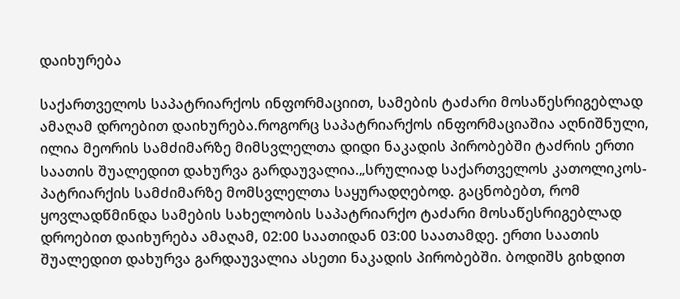დაიხურება

საქართველოს საპატრიარქოს ინფორმაციით, სამების ტაძარი მოსაწესრიგებლად ამაღამ დროებით დაიხურება.როგორც საპატრიარქოს ინფორმაციაშია აღნიშნული, ილია მეორის სამძიმარზე მიმსვლელთა დიდი ნაკადის პირობებში ტაძრის ერთი საათის შუალედით დახურვა გარდაუვალია.„სრულიად საქართველოს კათოლიკოს-პატრიარქის სამძიმარზე მომსვლელთა საყურადღებოდ. გაცნობებთ, რომ ყოვლადწმინდა სამების სახელობის საპატრიარქო ტაძარი მოსაწესრიგებლად დროებით დაიხურება ამაღამ, 02:00 საათიდან 03:00 საათამდე. ერთი საათის შუალედით დახურვა გარდაუვალია ასეთი ნაკადის პირობებში. ბოდიშს გიხდით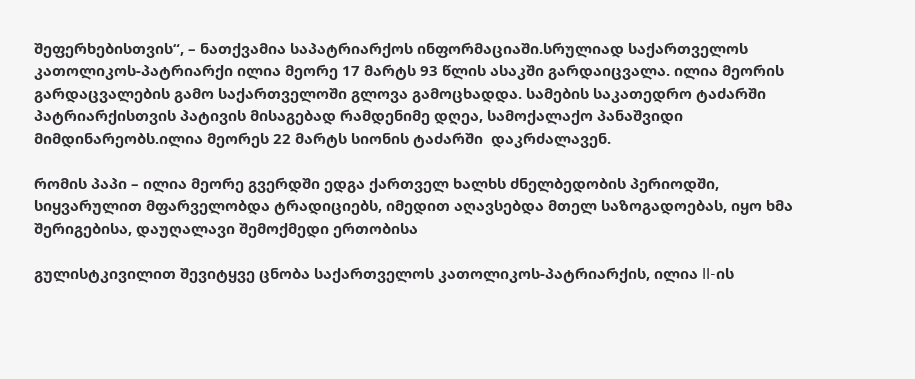შეფერხებისთვის“, – ნათქვამია საპატრიარქოს ინფორმაციაში.სრულიად საქართველოს კათოლიკოს-პატრიარქი ილია მეორე 17 მარტს 93 წლის ასაკში გარდაიცვალა. ილია მეორის გარდაცვალების გამო საქართველოში გლოვა გამოცხადდა. სამების საკათედრო ტაძარში პატრიარქისთვის პატივის მისაგებად რამდენიმე დღეა, სამოქალაქო პანაშვიდი მიმდინარეობს.ილია მეორეს 22 მარტს სიონის ტაძარში  დაკრძალავენ.

რომის პაპი – ილია მეორე გვერდში ედგა ქართველ ხალხს ძნელბედობის პერიოდში, სიყვარულით მფარველობდა ტრადიციებს, იმედით აღავსებდა მთელ საზოგადოებას, იყო ხმა შერიგებისა, დაუღალავი შემოქმედი ერთობისა

გულისტკივილით შევიტყვე ცნობა საქართველოს კათოლიკოს-პატრიარქის, ილია II-ის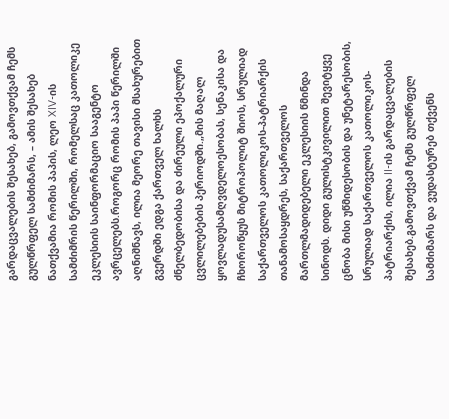გარდაცვალების შესახებ, გამოვთქვამ ჩემს გულწრფელ სამძიმარს, – ამის შესახებ ნათქვამია რომის პაპის, ლეო XIV-ის სამძიმრის წერილში, რომელსაც კათოლიკე ეკლესიის საინფორმაციო სააგენტო ავრცელებს.როგორც რომის პაპი წერილში აღნიშნავს, ილია მეორე თავისი მსახურებით გვერდში ედგა ქართველ ხალხს ძნელბედობისა და ძირეული ეპოქალური ცვლილებების პერიოდში.„მის მაღალ ყოვლადუსამღვდელოესობას, სენაკისა და ჩხოროწყუს მიტროპოლიტ შიოს, სრულიად საქართველოს კათოლიკოს-პატრიარქის თანამოსაყდრეს, საქართველოს მართლმადიდებელი ეკლესიის წმინდა სინოდს. დიდი გულისტკივილით შევიტყვე ცნობა მისი უწმიდესობის და უნეტარესობის, სრულიად საქართველოს კათოლიკოს-პატრიარქის, ილია II-ის გარდაცვალების შესახებ.გამოვთქვამ ჩემს გულწრფელ სამძიმარს და ვუდასტურებ თქვენს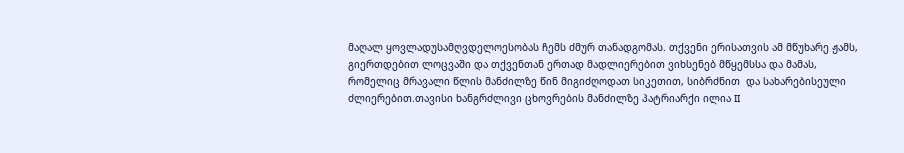მაღალ ყოვლადუსამღვდელოესობას ჩემს ძმურ თანადგომას. თქვენი ერისათვის ამ მწუხარე ჟამს, გიერთდებით ლოცვაში და თქვენთან ერთად მადლიერებით ვიხსენებ მწყემსსა და მამას, რომელიც მრავალი წლის მანძილზე წინ მიგიძღოდათ სიკეთით, სიბრძნით  და სახარებისეული ძლიერებით.თავისი ხანგრძლივი ცხოვრების მანძილზე პატრიარქი ილია II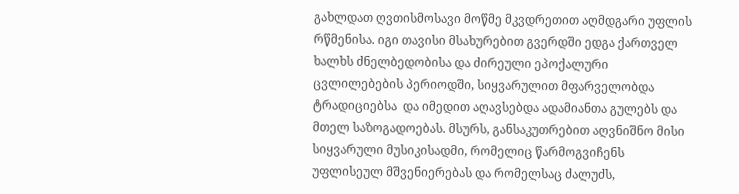გახლდათ ღვთისმოსავი მოწმე მკვდრეთით აღმდგარი უფლის რწმენისა. იგი თავისი მსახურებით გვერდში ედგა ქართველ ხალხს ძნელბედობისა და ძირეული ეპოქალური ცვლილებების პერიოდში, სიყვარულით მფარველობდა ტრადიციებსა  და იმედით აღავსებდა ადამიანთა გულებს და მთელ საზოგადოებას. მსურს, განსაკუთრებით აღვნიშნო მისი სიყვარული მუსიკისადმი, რომელიც წარმოგვიჩენს უფლისეულ მშვენიერებას და რომელსაც ძალუძს,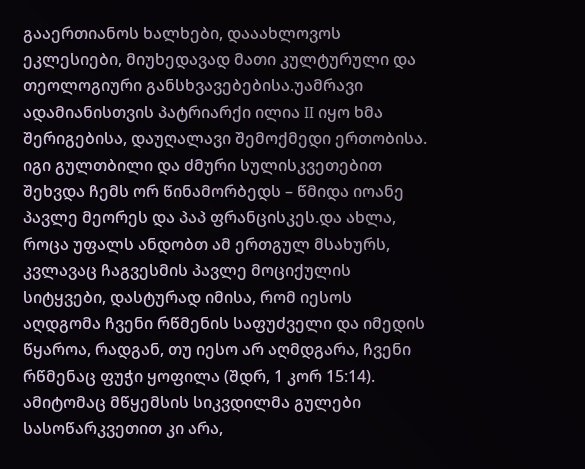გააერთიანოს ხალხები, დააახლოვოს ეკლესიები, მიუხედავად მათი კულტურული და თეოლოგიური განსხვავებებისა.უამრავი ადამიანისთვის პატრიარქი ილია II იყო ხმა შერიგებისა, დაუღალავი შემოქმედი ერთობისა. იგი გულთბილი და ძმური სულისკვეთებით შეხვდა ჩემს ორ წინამორბედს – წმიდა იოანე პავლე მეორეს და პაპ ფრანცისკეს.და ახლა, როცა უფალს ანდობთ ამ ერთგულ მსახურს, კვლავაც ჩაგვესმის პავლე მოციქულის სიტყვები, დასტურად იმისა, რომ იესოს აღდგომა ჩვენი რწმენის საფუძველი და იმედის წყაროა, რადგან, თუ იესო არ აღმდგარა, ჩვენი რწმენაც ფუჭი ყოფილა (შდრ, 1 კორ 15:14). ამიტომაც მწყემსის სიკვდილმა გულები სასოწარკვეთით კი არა,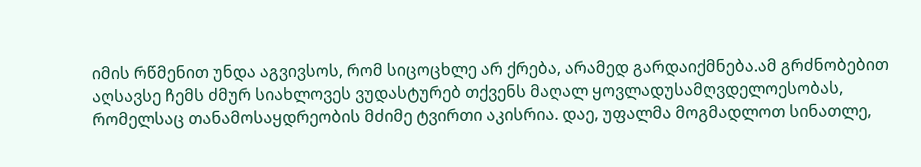იმის რწმენით უნდა აგვივსოს, რომ სიცოცხლე არ ქრება, არამედ გარდაიქმნება.ამ გრძნობებით აღსავსე ჩემს ძმურ სიახლოვეს ვუდასტურებ თქვენს მაღალ ყოვლადუსამღვდელოესობას, რომელსაც თანამოსაყდრეობის მძიმე ტვირთი აკისრია. დაე, უფალმა მოგმადლოთ სინათლე,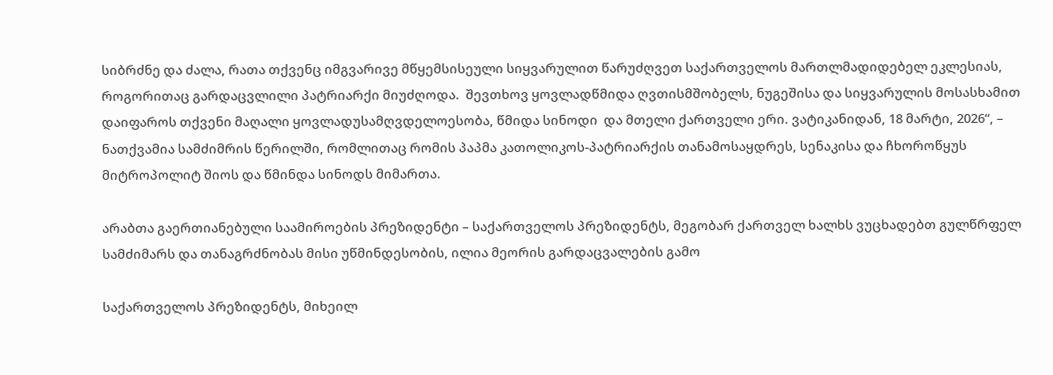სიბრძნე და ძალა, რათა თქვენც იმგვარივე მწყემსისეული სიყვარულით წარუძღვეთ საქართველოს მართლმადიდებელ ეკლესიას, როგორითაც გარდაცვლილი პატრიარქი მიუძღოდა.  შევთხოვ ყოვლადწმიდა ღვთისმშობელს, ნუგეშისა და სიყვარულის მოსასხამით დაიფაროს თქვენი მაღალი ყოვლადუსამღვდელოესობა, წმიდა სინოდი  და მთელი ქართველი ერი. ვატიკანიდან, 18 მარტი, 2026“, – ნათქვამია სამძიმრის წერილში, რომლითაც რომის პაპმა კათოლიკოს-პატრიარქის თანამოსაყდრეს, სენაკისა და ჩხოროწყუს მიტროპოლიტ შიოს და წმინდა სინოდს მიმართა.

არაბთა გაერთიანებული საამიროების პრეზიდენტი – საქართველოს პრეზიდენტს, მეგობარ ქართველ ხალხს ვუცხადებთ გულწრფელ სამძიმარს და თანაგრძნობას მისი უწმინდესობის, ილია მეორის გარდაცვალების გამო

საქართველოს პრეზიდენტს, მიხეილ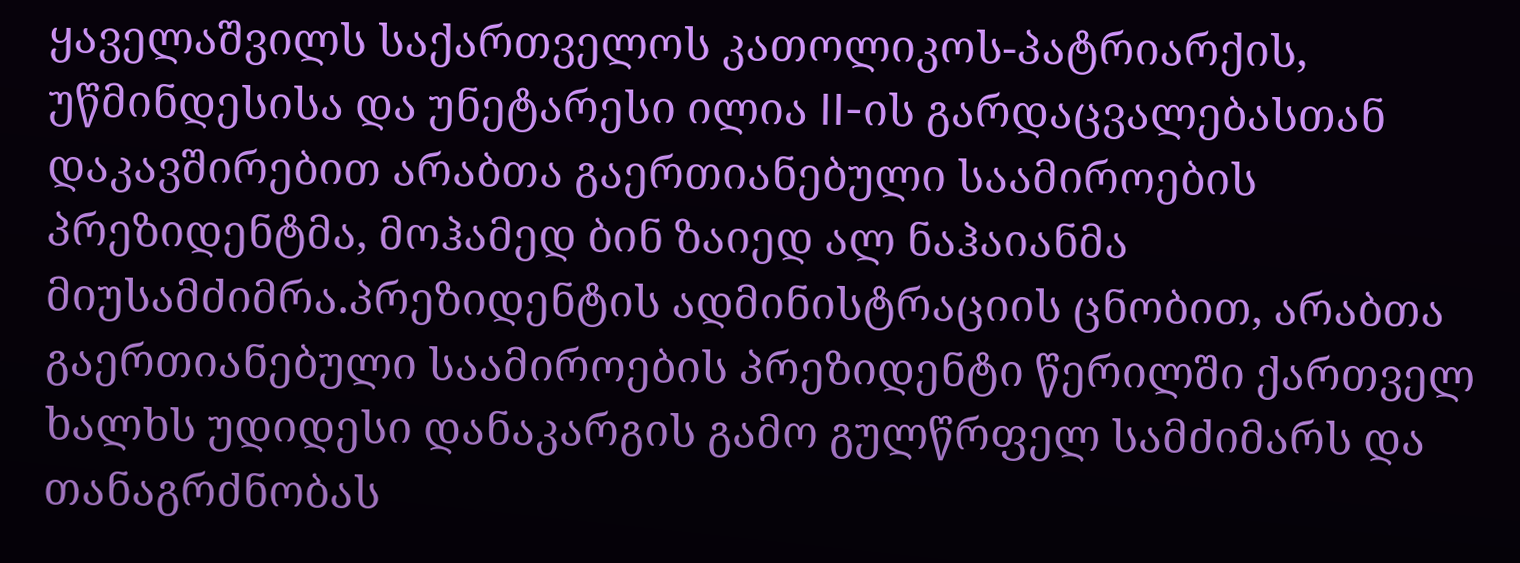ყაველაშვილს საქართველოს კათოლიკოს-პატრიარქის, უწმინდესისა და უნეტარესი ილია II-ის გარდაცვალებასთან დაკავშირებით არაბთა გაერთიანებული საამიროების პრეზიდენტმა, მოჰამედ ბინ ზაიედ ალ ნაჰაიანმა მიუსამძიმრა.პრეზიდენტის ადმინისტრაციის ცნობით, არაბთა გაერთიანებული საამიროების პრეზიდენტი წერილში ქართველ ხალხს უდიდესი დანაკარგის გამო გულწრფელ სამძიმარს და თანაგრძნობას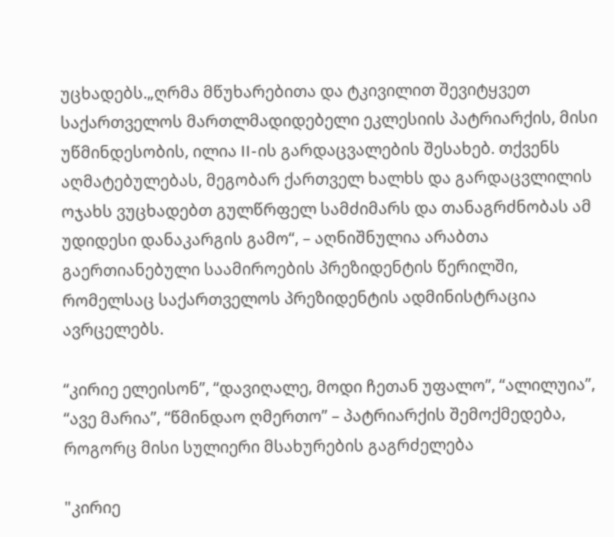უცხადებს.„ღრმა მწუხარებითა და ტკივილით შევიტყვეთ საქართველოს მართლმადიდებელი ეკლესიის პატრიარქის, მისი უწმინდესობის, ილია II-ის გარდაცვალების შესახებ. თქვენს აღმატებულებას, მეგობარ ქართველ ხალხს და გარდაცვლილის ოჯახს ვუცხადებთ გულწრფელ სამძიმარს და თანაგრძნობას ამ უდიდესი დანაკარგის გამო“, – აღნიშნულია არაბთა გაერთიანებული საამიროების პრეზიდენტის წერილში, რომელსაც საქართველოს პრეზიდენტის ადმინისტრაცია ავრცელებს.

“კირიე ელეისონ”, “დავიღალე, მოდი ჩეთან უფალო”, “ალილუია”, “ავე მარია”, “წმინდაო ღმერთო” – პატრიარქის შემოქმედება, როგორც მისი სულიერი მსახურების გაგრძელება

"კირიე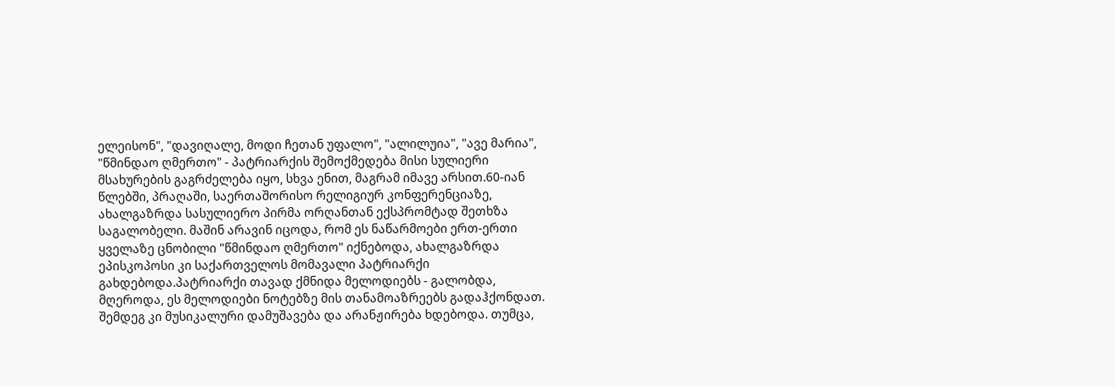ელეისონ", "დავიღალე, მოდი ჩეთან უფალო", "ალილუია", "ავე მარია", "წმინდაო ღმერთო" - პატრიარქის შემოქმედება მისი სულიერი მსახურების გაგრძელება იყო, სხვა ენით, მაგრამ იმავე არსით.60-იან წლებში, პრაღაში, საერთაშორისო რელიგიურ კონფერენციაზე, ახალგაზრდა სასულიერო პირმა ორღანთან ექსპრომტად შეთხზა საგალობელი. მაშინ არავინ იცოდა, რომ ეს ნაწარმოები ერთ-ერთი ყველაზე ცნობილი "წმინდაო ღმერთო" იქნებოდა, ახალგაზრდა ეპისკოპოსი კი საქართველოს მომავალი პატრიარქი გახდებოდა.პატრიარქი თავად ქმნიდა მელოდიებს - გალობდა, მღეროდა, ეს მელოდიები ნოტებზე მის თანამოაზრეებს გადაჰქონდათ. შემდეგ კი მუსიკალური დამუშავება და არანჟირება ხდებოდა. თუმცა,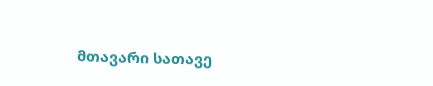მთავარი სათავე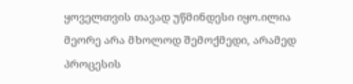ყოველთვის თავად უწმინდესი იყო.ილია მეორე არა მხოლოდ შემოქმედი, არამედ პროცესის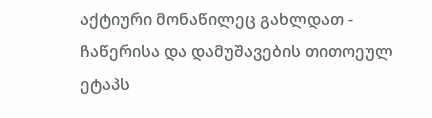აქტიური მონაწილეც გახლდათ - ჩაწერისა და დამუშავების თითოეულ ეტაპს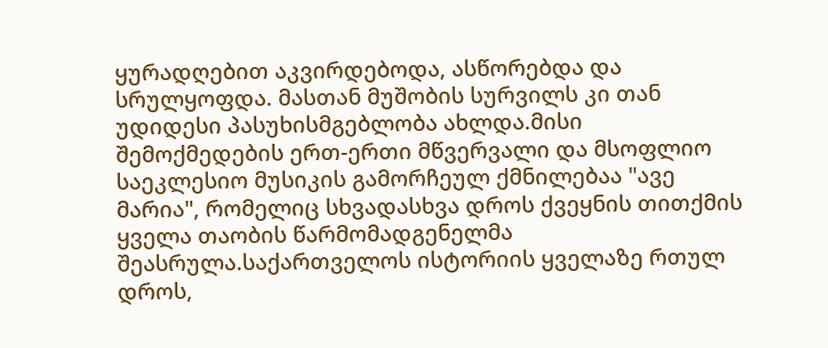ყურადღებით აკვირდებოდა, ასწორებდა და სრულყოფდა. მასთან მუშობის სურვილს კი თან უდიდესი პასუხისმგებლობა ახლდა.მისი შემოქმედების ერთ-ერთი მწვერვალი და მსოფლიო საეკლესიო მუსიკის გამორჩეულ ქმნილებაა "ავე მარია", რომელიც სხვადასხვა დროს ქვეყნის თითქმის ყველა თაობის წარმომადგენელმა შეასრულა.საქართველოს ისტორიის ყველაზე რთულ დროს,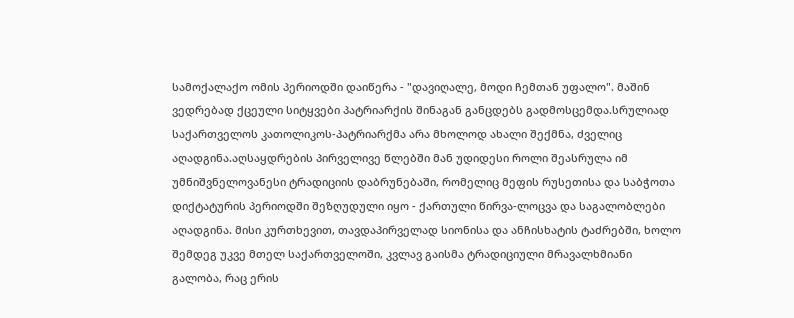სამოქალაქო ომის პერიოდში დაიწერა - "დავიღალე, მოდი ჩემთან უფალო". მაშინ ვედრებად ქცეული სიტყვები პატრიარქის შინაგან განცდებს გადმოსცემდა.სრულიად საქართველოს კათოლიკოს-პატრიარქმა არა მხოლოდ ახალი შექმნა, ძველიც აღადგინა.აღსაყდრების პირველივე წლებში მან უდიდესი როლი შეასრულა იმ უმნიშვნელოვანესი ტრადიციის დაბრუნებაში, რომელიც მეფის რუსეთისა და საბჭოთა დიქტატურის პერიოდში შეზღუდული იყო - ქართული წირვა-ლოცვა და საგალობლები აღადგინა. მისი კურთხევით, თავდაპირველად სიონისა და ანჩისხატის ტაძრებში, ხოლო შემდეგ უკვე მთელ საქართველოში, კვლავ გაისმა ტრადიციული მრავალხმიანი გალობა, რაც ერის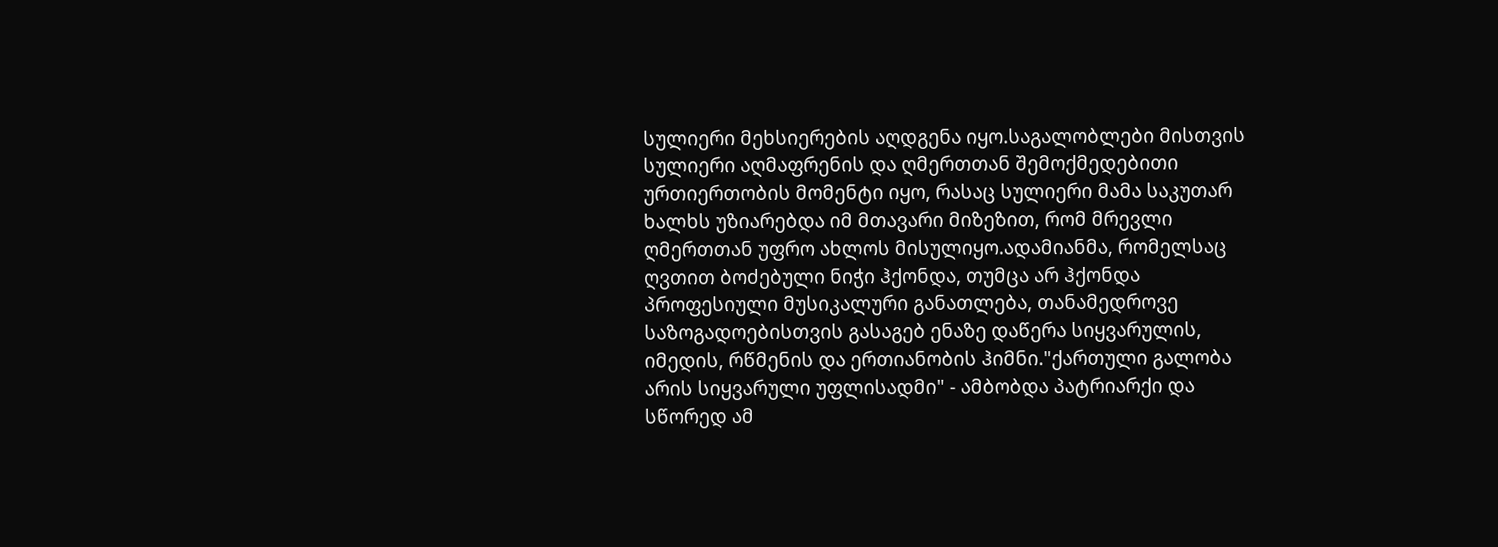სულიერი მეხსიერების აღდგენა იყო.საგალობლები მისთვის სულიერი აღმაფრენის და ღმერთთან შემოქმედებითი ურთიერთობის მომენტი იყო, რასაც სულიერი მამა საკუთარ ხალხს უზიარებდა იმ მთავარი მიზეზით, რომ მრევლი ღმერთთან უფრო ახლოს მისულიყო.ადამიანმა, რომელსაც ღვთით ბოძებული ნიჭი ჰქონდა, თუმცა არ ჰქონდა პროფესიული მუსიკალური განათლება, თანამედროვე საზოგადოებისთვის გასაგებ ენაზე დაწერა სიყვარულის, იმედის, რწმენის და ერთიანობის ჰიმნი."ქართული გალობა არის სიყვარული უფლისადმი" - ამბობდა პატრიარქი და სწორედ ამ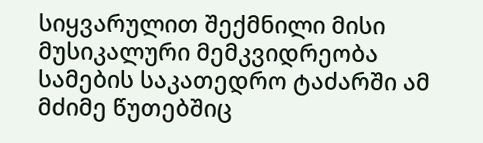სიყვარულით შექმნილი მისი მუსიკალური მემკვიდრეობა სამების საკათედრო ტაძარში ამ მძიმე წუთებშიც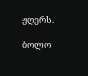ჟღერს.

ბოლო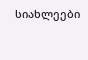სიახლეები